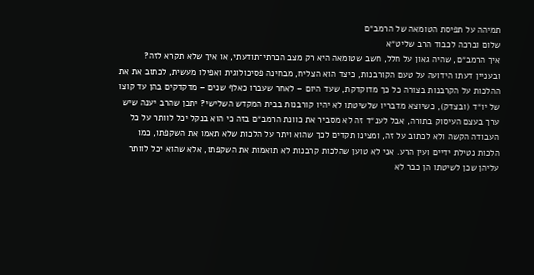תמיהה על תפיסת הטומאה של הרמב״ם
שלום וברכה לכבוד הרב שליט״א
איך הרמב״ם, שהיה גאון על חלל, חשב שטומאה היא רק מצב הכרתי־תודעתי, או איך שלא תקרא לזה?
ובעניין דעתו הידועה על טעם הקורבנות, כיצד הוא הצליח, מבחינה פסיכולוגית ואפילו מעשית, לכתוב את את ההלכות על הקרבנות בצורה כל כך מדוקדקת, שעד היום – לאחר שעברו כאלף שנים – מדקדקים בהן עד קוצו של יו״ד (ובצדק), כשיוצא מדבריו שלשיטתו לא יהיו קורבנות בבית המקדש השלישי? יתכן שהרב יענה שיש ערך בעצם העיסוק בתורה, אבל לענ״ד זה לא מסביר את כוונת הרמב״ם בזה כי הוא בנקל יכל לוותר על כל העבודה הקשה ולא לכתוב על זה, ומצינו תקדים לכך שהוא ויתר על הלכות שלא תאמו את השקפתו, כמו הלכות נטילת ידיים ועין הרע. אני לא טוען שהלכות קרבנות לא תואמות את השקפתו, אלא שהוא יכל לוותר עליהן שכן לשיטתו הן כבר לא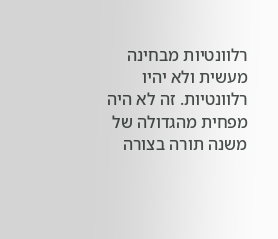רלוונטיות מבחינה מעשית ולא יהיו רלוונטיות. זה לא היה מפחית מהגדולה של משנה תורה בצורה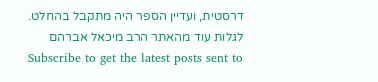דרסטית, ועדיין הספר היה מתקבל בהחלט.
לגלות עוד מהאתר הרב מיכאל אברהם
Subscribe to get the latest posts sent to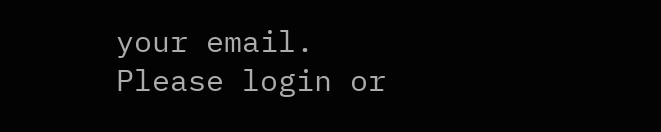your email.
Please login or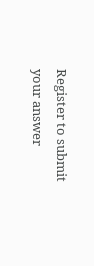Register to submit your answer